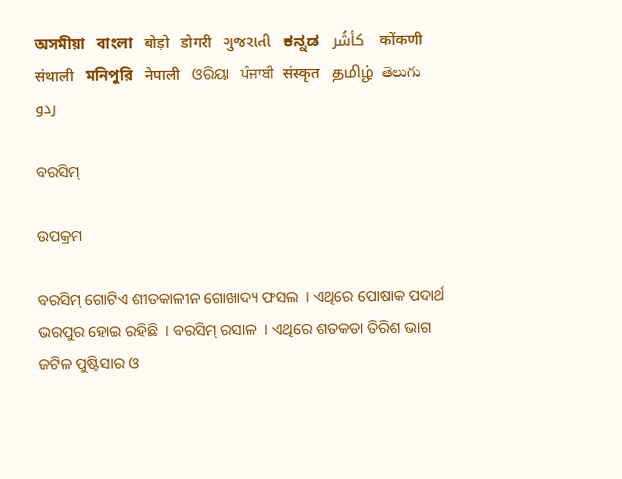অসমীয়া   বাংলা   बोड़ो   डोगरी   ગુજરાતી   ಕನ್ನಡ   كأشُر   कोंकणी   संथाली   মনিপুরি   नेपाली   ଓରିୟା   ਪੰਜਾਬੀ   संस्कृत   தமிழ்  తెలుగు   ردو

ବରସିମ୍

ଉପକ୍ରମ

ବରସିମ୍ ଗୋଟିଏ ଶୀତକାଳୀନ ଗୋଖାଦ୍ୟ ଫସଲ  । ଏଥିରେ ପୋଷାକ ପଦାର୍ଥ ଭରପୁର ହୋଇ ରହିଛି  । ବରସିମ୍ ରସାଳ  । ଏଥିରେ ଶତକଡା ତିରିଶ ଭାଗ ଜଟିଳ ପୁଷ୍ଟିସାର ଓ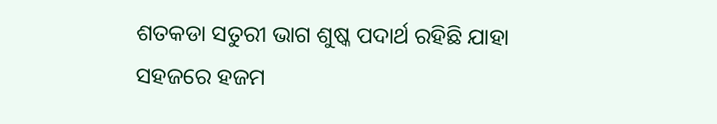ଶତକଡା ସତୁରୀ ଭାଗ ଶୁଷ୍କ ପଦାର୍ଥ ରହିଛି ଯାହା ସହଜରେ ହଜମ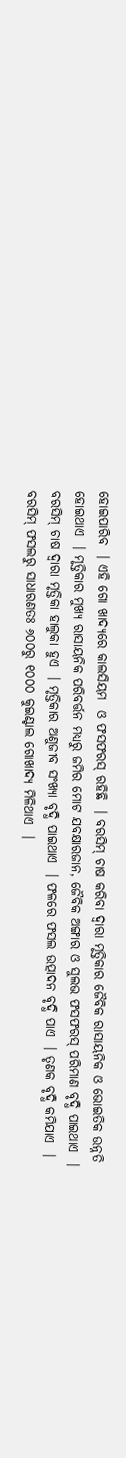ହୋଇପାରିବ  । ଏହି ଗୋ ଖାଦ୍ୟରେ କାଲସିୟମ  ଓ ଫସଫରସ୍ ରହିଛି  । ବରସିମ୍ ଚାଷ କରିବା ଦ୍ଵାରା ମୃତ୍ତିକାର ଜୈବିକ ରାସାୟନିକ ଓ ଭୋଇତିକ ଉନ୍ନତି ହୋଇଥାଏ  । ମୃତ୍ତିକାର ମୁଖ୍ୟ ରାସାୟନିକ ପରିବର୍ତ୍ତନ ମଧ୍ୟରୁ ଜମିର ମୋଟ ଯବକ୍ଷାରଜାନ, ଜୈବିକ ଅଙ୍ଗାର ଓ ସୁଲଭ ଫସଫରସ୍ ପରିମାଣ ବୃଦ୍ଧି ପାଇଥାଏ  । ବରସିମ୍ ଚାଷ ଦ୍ଵାରା ମୃତ୍ତିକା ହାଲୁକା ହୁଏ  । ମୃତ୍ତିକାର ଅଣୁଜୀବ ସଂଖ୍ୟା ବୃଦ୍ଧି ପାଇଥାଏ  । ଫଳରେ ଫସଲ ଉତ୍ପାଦନ ବୃଦ୍ଧି ପାଏ  । ତୃଣକ ବୃଦ୍ଧି କମିଯାଏ  । ବରସିମ୍ ଫସଲରୁ ସାଧାରଣତଃ ୬୦୦ରୁ ୧୦୦୦ କୁଇଣ୍ଟାଲ ଗୋଖାଦ୍ୟ ମିଳିଥାଏ  ।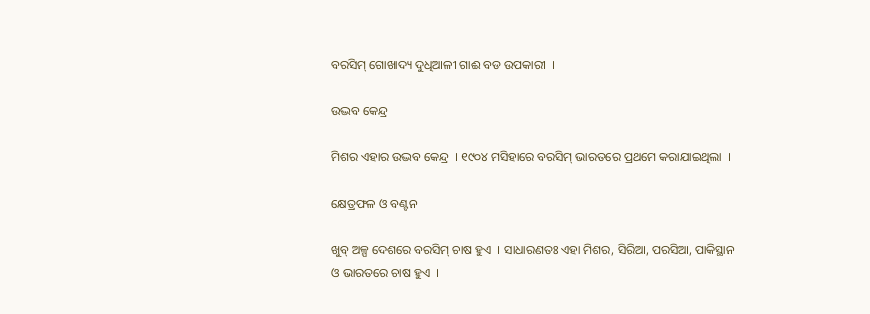ବରସିମ୍ ଗୋଖାଦ୍ୟ ଦୁଧିଆଳୀ ଗାଈ ବଡ ଉପକାରୀ  ।

ଉଦ୍ଭବ କେନ୍ଦ୍ର

ମିଶର ଏହାର ଉଦ୍ଭବ କେନ୍ଦ୍ର  । ୧୯୦୪ ମସିହାରେ ବରସିମ୍ ଭାରତରେ ପ୍ରଥମେ କରାଯାଇଥିଲା  ।

କ୍ଷେତ୍ରଫଳ ଓ ବଣ୍ଟନ

ଖୁବ୍ ଅଳ୍ପ ଦେଶରେ ବରସିମ୍ ଚାଷ ହୁଏ  । ସାଧାରଣତଃ ଏହା ମିଶର, ସିରିଆ, ପରସିଆ, ପାକିସ୍ଥାନ ଓ ଭାରତରେ ଚାଷ ହୁଏ  ।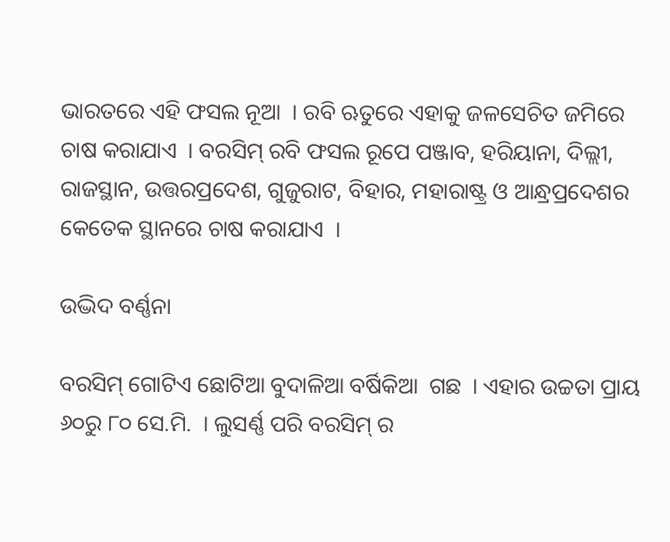ଭାରତରେ ଏହି ଫସଲ ନୂଆ  । ରବି ଋତୁରେ ଏହାକୁ ଜଳସେଚିତ ଜମିରେ ଚାଷ କରାଯାଏ  । ବରସିମ୍ ରବି ଫସଲ ରୂପେ ପଞ୍ଜାବ, ହରିୟାନା, ଦିଲ୍ଲୀ, ରାଜସ୍ଥାନ, ଉତ୍ତରପ୍ରଦେଶ, ଗୁଜୁରାଟ, ବିହାର, ମହାରାଷ୍ଟ୍ର ଓ ଆନ୍ଧ୍ରପ୍ରଦେଶର କେତେକ ସ୍ଥାନରେ ଚାଷ କରାଯାଏ  ।

ଉଦ୍ଭିଦ ବର୍ଣ୍ଣନା

ବରସିମ୍ ଗୋଟିଏ ଛୋଟିଆ ବୁଦାଳିଆ ବର୍ଷିକିଆ  ଗଛ  । ଏହାର ଉଚ୍ଚତା ପ୍ରାୟ ୬୦ରୁ ୮୦ ସେ.ମି.  । ଲୁସର୍ଣ୍ଣ ପରି ବରସିମ୍ ର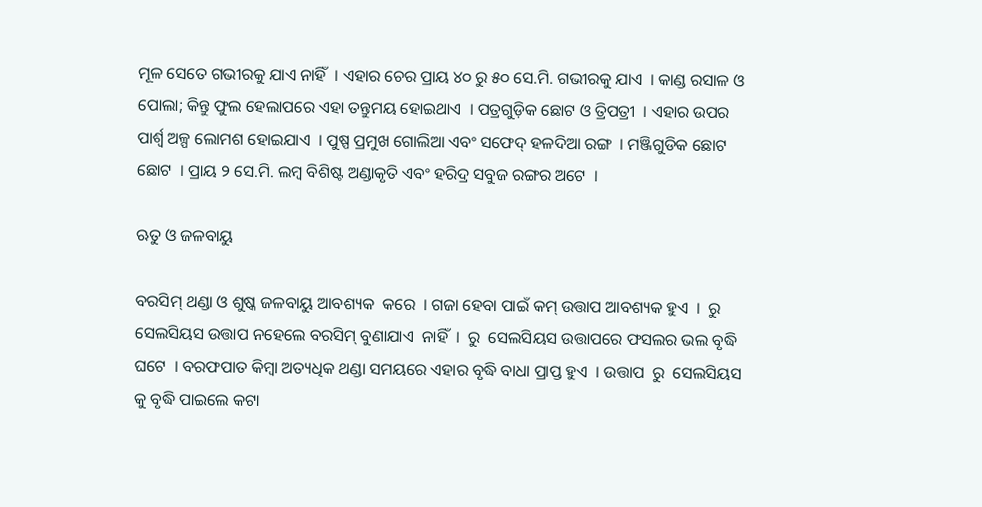ମୂଳ ସେତେ ଗଭୀରକୁ ଯାଏ ନାହିଁ  । ଏହାର ଚେର ପ୍ରାୟ ୪୦ ରୁ ୫୦ ସେ.ମି. ଗଭୀରକୁ ଯାଏ  । କାଣ୍ଡ ରସାଳ ଓ ପୋଲା; କିନ୍ତୁ ଫୁଲ ହେଲାପରେ ଏହା ତନ୍ତୁମୟ ହୋଇଥାଏ  । ପତ୍ରଗୁଡ଼ିକ ଛୋଟ ଓ ତ୍ରିପତ୍ରୀ  । ଏହାର ଉପର ପାର୍ଶ୍ଵ ଅଳ୍ପ ଲୋମଶ ହୋଇଯାଏ  । ପୁଷ୍ପ ପ୍ରମୁଖ ଗୋଲିଆ ଏବଂ ସଫେଦ୍ ହଳଦିଆ ରଙ୍ଗ  । ମଞ୍ଜିଗୁଡିକ ଛୋଟ ଛୋଟ  । ପ୍ରାୟ ୨ ସେ.ମି. ଲମ୍ବ ବିଶିଷ୍ଟ ଅଣ୍ଡାକୃତି ଏବଂ ହରିଦ୍ର ସବୁଜ ରଙ୍ଗର ଅଟେ  ।

ଋତୁ ଓ ଜଳବାୟୁ

ବରସିମ୍ ଥଣ୍ଡା ଓ ଶୁଷ୍କ ଜଳବାୟୁ ଆବଶ୍ୟକ  କରେ  । ଗଜା ହେବା ପାଇଁ କମ୍ ଉତ୍ତାପ ଆବଶ୍ୟକ ହୁଏ  ।  ରୁ  ସେଲସିୟସ ଉତ୍ତାପ ନହେଲେ ବରସିମ୍ ବୁଣାଯାଏ  ନାହିଁ  ।  ରୁ  ସେଲସିୟସ ଉତ୍ତାପରେ ଫସଲର ଭଲ ବୃଦ୍ଧି ଘଟେ  । ବରଫପାତ କିମ୍ବା ଅତ୍ୟଧିକ ଥଣ୍ଡା ସମୟରେ ଏହାର ବୃଦ୍ଧି ବାଧା ପ୍ରାପ୍ତ ହୁଏ  । ଉତ୍ତାପ  ରୁ  ସେଲସିୟସ କୁ ବୃଦ୍ଧି ପାଇଲେ କଟା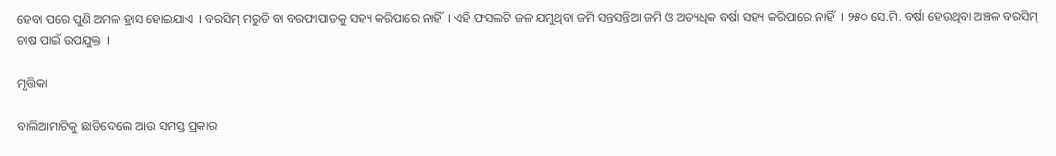ହେବା ପରେ ପୁଣି ଅମଳ ହ୍ରାସ ହୋଇଯାଏ  । ବରସିମ୍ ମରୁଡି ବା ବରଫାପାତକୁ ସହ୍ୟ କରିପାରେ ନାହିଁ  । ଏହି ଫସଲଟି ଜଳ ଯମୁଥିବା ଜମି ସନ୍ତସନ୍ତିଆ ଜମି ଓ ଅତ୍ୟଧିକ ବର୍ଷା ସହ୍ୟ କରିପାରେ ନାହିଁ  । ୨୫୦ ସେ.ମି. ବର୍ଷା ହେଉଥିବା ଅଞ୍ଚଳ ବରସିମ୍ ଚାଷ ପାଇଁ ଉପଯୁକ୍ତ  ।

ମୃତ୍ତିକା

ବାଲିଆମାଟିକୁ ଛାଡିଦେଲେ ଆଉ ସମସ୍ତ ପ୍ରକାର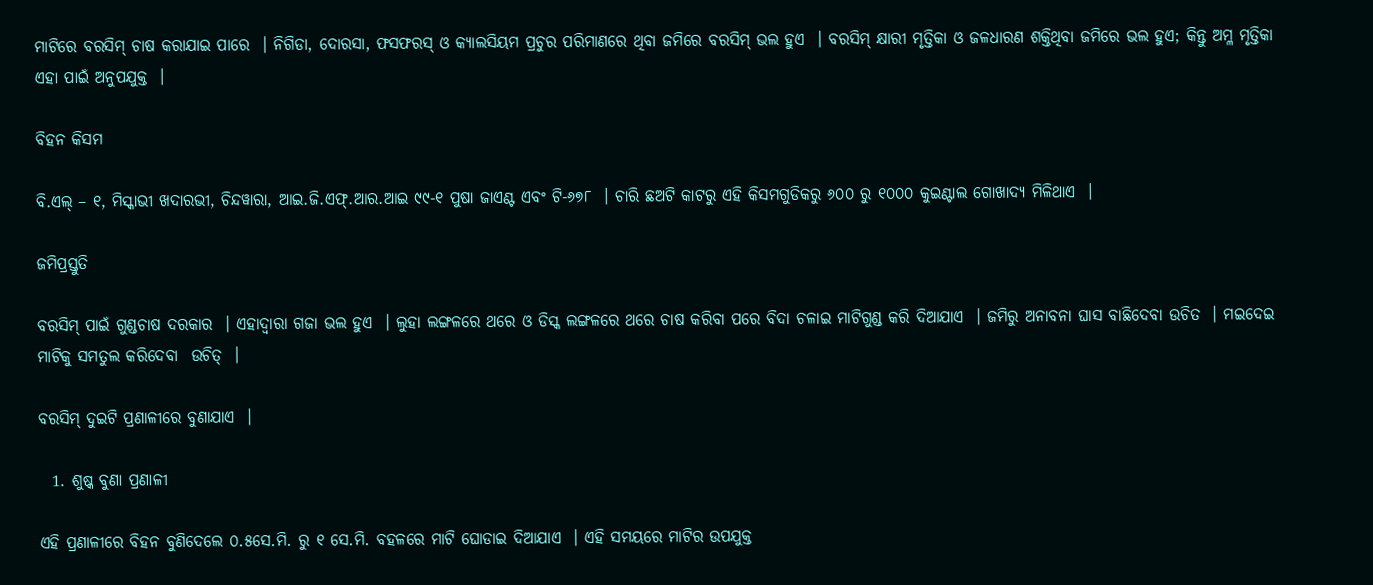ମାଟିରେ ବରସିମ୍ ଚାଷ କରାଯାଇ ପାରେ  । ନିଗିଡା, ଦୋରସା, ଫସଫରସ୍ ଓ କ୍ୟାଲସିୟମ ପ୍ରଚୁର ପରିମାଣରେ ଥିବା ଜମିରେ ବରସିମ୍ ଭଲ ହୁଏ  । ବରସିମ୍ କ୍ଷାରୀ ମୃତ୍ତିକା ଓ ଜଳଧାରଣ ଶକ୍ତିଥିବା ଜମିରେ ଭଲ ହୁଏ; କିନ୍ତୁ ଅମ୍ଳ ମୃତ୍ତିକା ଏହା ପାଇଁ ଅନୁପଯୁକ୍ତ  ।

ବିହନ କିସମ

ବି.ଏଲ୍ – ୧, ମିସ୍କାଭୀ ଖଦାରଭୀ, ଚିନ୍ଦୱାରା, ଆଇ.ଜି.ଏଫ୍.ଆର.ଆଇ ୯୯-୧ ପୁଷା ଜାଏଣ୍ଟ ଏବଂ ଟି-୬୭୮  । ଚାରି ଛଅଟି କାଟରୁ ଏହି କିସମଗୁଡିକରୁ ୬୦୦ ରୁ ୧୦୦୦ କୁଇଣ୍ଟାଲ ଗୋଖାଦ୍ୟ ମିଳିଥାଏ  ।

ଜମିପ୍ରସ୍ତୁତି

ବରସିମ୍ ପାଇଁ ଗୁଣ୍ଡଚାଷ ଦରକାର  । ଏହାଦ୍ଵାରା ଗଜା ଭଲ ହୁଏ  । ଲୁହା ଲଙ୍ଗଳରେ ଥରେ ଓ ଡିସ୍କ ଲଙ୍ଗଳରେ ଥରେ ଚାଷ କରିବା ପରେ ବିଦା ଚଳାଇ ମାଟିଗୁଣ୍ଡ କରି ଦିଆଯାଏ  । ଜମିରୁ ଅନାବନା ଘାସ ବାଛିଦେବା ଉଚିତ  । ମଇଦେଇ ମାଟିକୁ ସମତୁଲ କରିଦେବା  ଉଚିତ୍  ।

ବରସିମ୍ ଦୁଇଟି ପ୍ରଣାଳୀରେ ବୁଣାଯାଏ  ।

  1. ଶୁଷ୍କ ବୁଣା ପ୍ରଣାଳୀ

ଏହି ପ୍ରଣାଳୀରେ ବିହନ ବୁଣିଦେଲେ ୦.୫ସେ.ମି. ରୁ ୧ ସେ.ମି. ବହଳରେ ମାଟି ଘୋଡାଇ ଦିଆଯାଏ  । ଏହି ସମୟରେ ମାଟିର ଉପଯୁକ୍ତ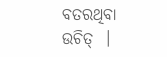ବତରଥିବା ଉଚିତ୍  ।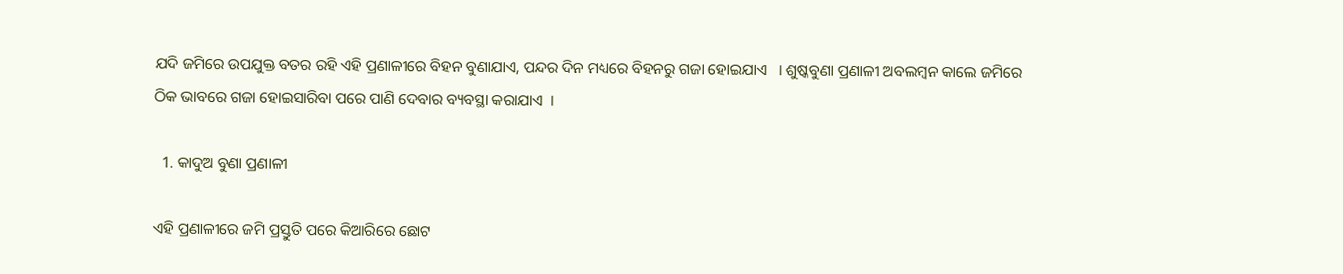ଯଦି ଜମିରେ ଉପଯୁକ୍ତ ବତର ରହି ଏହି ପ୍ରଣାଳୀରେ ବିହନ ବୁଣାଯାଏ, ପନ୍ଦର ଦିନ ମଧ୍ୟରେ ବିହନରୁ ଗଜା ହୋଇଯାଏ   । ଶୁଷ୍କବୁଣା ପ୍ରଣାଳୀ ଅବଲମ୍ବନ କାଲେ ଜମିରେ ଠିକ ଭାବରେ ଗଜା ହୋଇସାରିବା ପରେ ପାଣି ଦେବାର ବ୍ୟବସ୍ଥା କରାଯାଏ  ।

  1. କାଦୁଅ ବୁଣା ପ୍ରଣାଳୀ

ଏହି ପ୍ରଣାଳୀରେ ଜମି ପ୍ରସ୍ତୁତି ପରେ କିଆରିରେ ଛୋଟ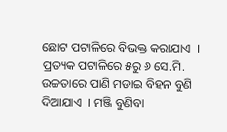ଛୋଟ ପଟାଳିରେ ବିଭକ୍ତ କରାଯାଏ  । ପ୍ରତ୍ୟକ ପଟାଳିରେ ୫ରୁ ୬ ସେ.ମି. ଉଚ୍ଚତାରେ ପାଣି ମଡାଇ ବିହନ ବୁଣି ଦିଆଯାଏ  । ମଞ୍ଜି ବୁଣିବା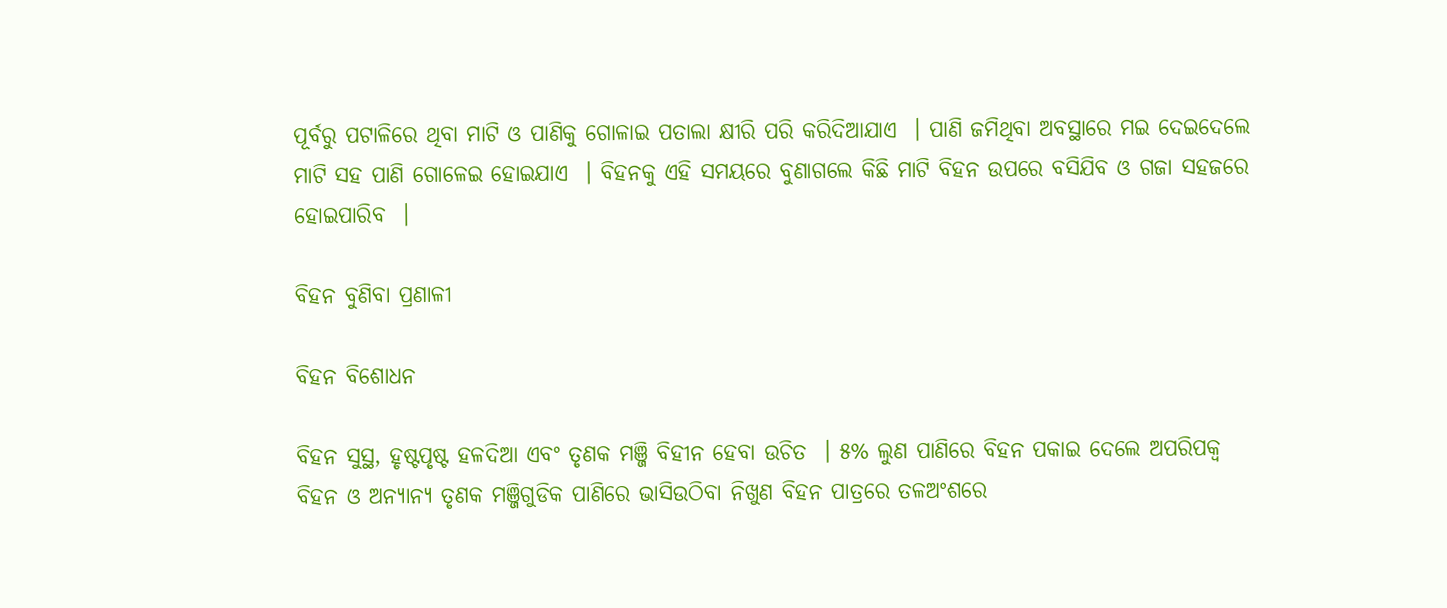ପୂର୍ବରୁ ପଟାଳିରେ ଥିବା ମାଟି ଓ ପାଣିକୁ ଗୋଳାଇ ପତାଲା କ୍ଷୀରି ପରି କରିଦିଆଯାଏ  । ପାଣି ଜମିଥିବା ଅବସ୍ଥାରେ ମଇ ଦେଇଦେଲେ ମାଟି ସହ ପାଣି ଗୋଳେଇ ହୋଇଯାଏ  । ବିହନକୁ ଏହି ସମୟରେ ବୁଣାଗଲେ କିଛି ମାଟି ବିହନ ଉପରେ ବସିଯିବ ଓ ଗଜା ସହଜରେ ହୋଇପାରିବ  ।

ବିହନ ବୁଣିବା ପ୍ରଣାଳୀ

ବିହନ ବିଶୋଧନ

ବିହନ ସୁସ୍ଥ, ହୃଷ୍ଟପୃଷ୍ଟ ହଳଦିଆ ଏବଂ ତୃଣକ ମଞ୍ଜି ବିହୀନ ହେବା ଉଚିତ  । ୫% ଲୁଣ ପାଣିରେ ବିହନ ପକାଇ ଦେଲେ ଅପରିପକ୍ଵ ବିହନ ଓ ଅନ୍ୟାନ୍ୟ ତୃଣକ ମଞ୍ଜିଗୁଡିକ ପାଣିରେ ଭାସିଉଠିବା ନିଖୁଣ ବିହନ ପାତ୍ରରେ ତଳଅଂଶରେ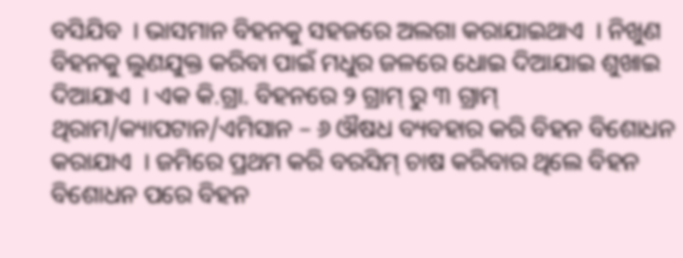ବସିଯିବ  । ଭାସମାନ ବିହନକୁ ସହଜରେ ଅଲଗା କରାଯାଇଥାଏ  । ନିଖୁଣ ବିହନକୁ ଲୁଣଯୁକ୍ତ କରିବା ପାଇଁ ମଧୁର ଜଳରେ ଧୋଇ ଦିଆଯାଇ ଶୁଖାଇ ଦିଆଯାଏ  । ଏକ କି.ଗ୍ରା. ବିହନରେ ୨ ଗ୍ରାମ୍ ରୁ ୩ ଗ୍ରାମ୍ ଥିରାମ/କ୍ୟାପଟାନ/ଏମିସାନ – ୬ ଔଷଧ ବ୍ୟବହାର କରି ବିହନ ବିଶୋଧନ କରାଯାଏ  । ଜମିରେ ପ୍ରଥମ କରି ବରସିମ୍ ଚାଷ କରିବାର ଥିଲେ ବିହନ ବିଶୋଧନ ପରେ ବିହନ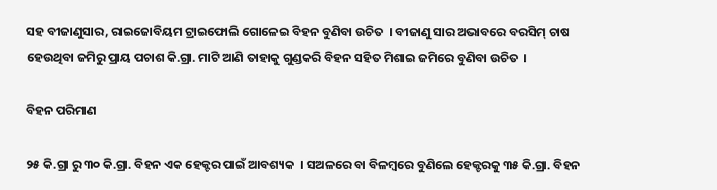ସହ ବୀଜାଣୁସାର, ରାଇଜୋବିୟମ ଟ୍ରାଇଫୋଲି ଗୋଳେଇ ବିହନ ବୁଣିବା ଉଚିତ  । ବୀଜାଣୁ ସାର ଅଭାବରେ ବରସିମ୍ ଚାଷ ହେଉଥିବା ଜମିରୁ ପ୍ରାୟ ପଚାଶ କି.ଗ୍ରା. ମାଟି ଆଣି ତାହାକୁ ଗୁଣ୍ଡକରି ବିହନ ସହିତ ମିଶାଇ ଜମିରେ ବୁଣିବା ଉଚିତ  ।

ବିହନ ପରିମାଣ

୨୫ କି.ଗ୍ରା ରୁ ୩୦ କି.ଗ୍ରା. ବିହନ ଏକ ହେକ୍ଟର ପାଇଁ ଆବଶ୍ୟକ  । ସଅଳରେ ବା ବିଳମ୍ବରେ ବୁଣିଲେ ହେକ୍ଟରକୁ ୩୫ କି.ଗ୍ରା. ବିହନ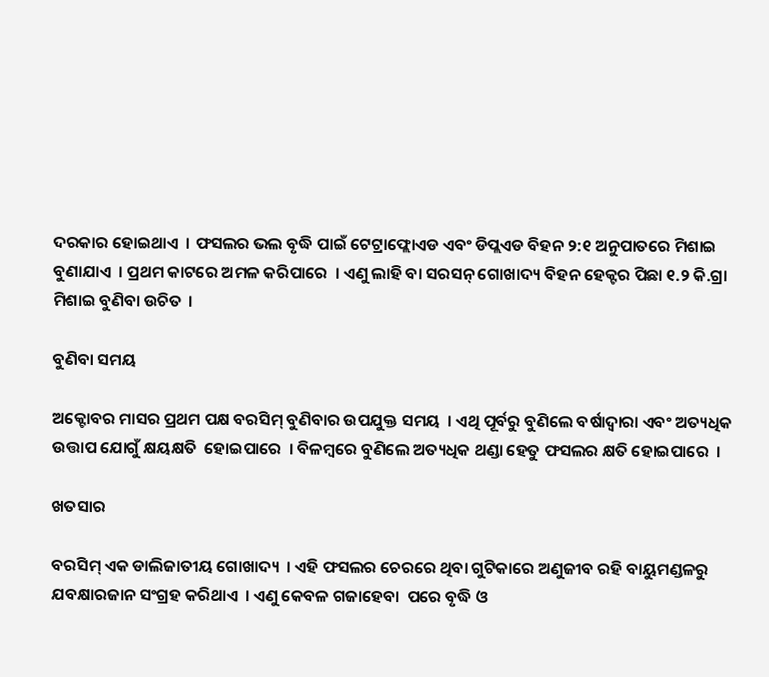ଦରକାର ହୋଇଥାଏ  । ଫସଲର ଭଲ ବୃଦ୍ଧି ପାଇଁ ଟେଟ୍ରାଫ୍ଲୋଏଡ ଏବଂ ଡିପ୍ଲଏଡ ବିହନ ୨:୧ ଅନୁପାତରେ ମିଶାଇ ବୁଣାଯାଏ  । ପ୍ରଥମ କାଟରେ ଅମଳ କରିପାରେ  । ଏଣୁ ଲାହି ବା ସରସନ୍ ଗୋଖାଦ୍ୟ ବିହନ ହେକ୍ଟର ପିଛା ୧.୨ କି.ଗ୍ରା ମିଶାଇ ବୁଣିବା ଉଚିତ  ।

ବୁଣିବା ସମୟ

ଅକ୍ଟୋବର ମାସର ପ୍ରଥମ ପକ୍ଷ ବରସିମ୍ ବୁଣିବାର ଉପଯୁକ୍ତ ସମୟ  । ଏଥି ପୂର୍ବରୁ ବୁଣିଲେ ବର୍ଷାଦ୍ଵାରା ଏବଂ ଅତ୍ୟଧିକ ଉତ୍ତାପ ଯୋଗୁଁ କ୍ଷୟକ୍ଷତି  ହୋଇପାରେ  । ବିଳମ୍ବରେ ବୁଣିଲେ ଅତ୍ୟଧିକ ଥଣ୍ଡା ହେତୁ ଫସଲର କ୍ଷତି ହୋଇପାରେ  ।

ଖତସାର

ବରସିମ୍ ଏକ ଡାଲିଜାତୀୟ ଗୋଖାଦ୍ୟ  । ଏହି ଫସଲର ଚେରରେ ଥିବା ଗୁଟିକାରେ ଅଣୁଜୀବ ରହି ବାୟୁମଣ୍ଡଳରୁ ଯବକ୍ଷାରଜାନ ସଂଗ୍ରହ କରିଥାଏ  । ଏଣୁ କେବଳ ଗଜାହେବା  ପରେ ବୃଦ୍ଧି ଓ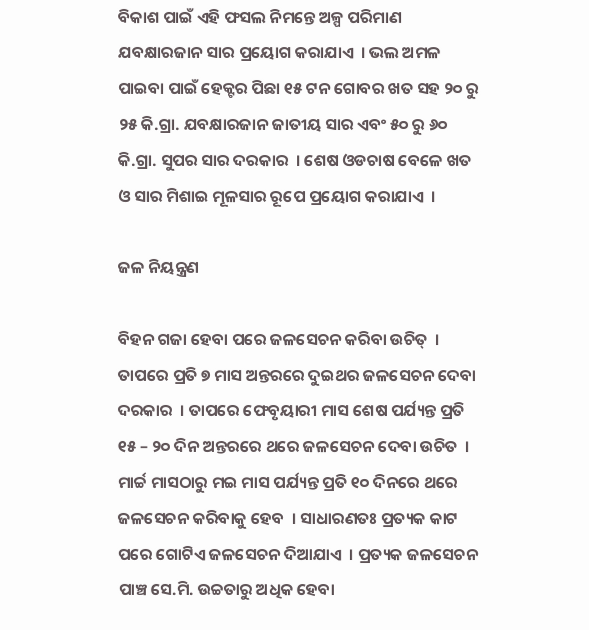ବିକାଶ ପାଇଁ ଏହି ଫସଲ ନିମନ୍ତେ ଅଳ୍ପ ପରିମାଣ ଯବକ୍ଷାରଜାନ ସାର ପ୍ରୟୋଗ କରାଯାଏ  । ଭଲ ଅମଳ ପାଇବା ପାଇଁ ହେକ୍ଟର ପିଛା ୧୫ ଟନ ଗୋବର ଖତ ସହ ୨୦ ରୁ ୨୫ କି.ଗ୍ରା. ଯବକ୍ଷାରଜାନ ଜାତୀୟ ସାର ଏବଂ ୫୦ ରୁ ୬୦ କି.ଗ୍ରା. ସୁପର ସାର ଦରକାର  । ଶେଷ ଓଡଚାଷ ବେଳେ ଖତ ଓ ସାର ମିଶାଇ ମୂଳସାର ରୂପେ ପ୍ରୟୋଗ କରାଯାଏ  ।

ଜଳ ନିୟନ୍ତ୍ରଣ

ବିହନ ଗଜା ହେବା ପରେ ଜଳସେଚନ କରିବା ଉଚିତ୍  । ତାପରେ ପ୍ରତି ୭ ମାସ ଅନ୍ତରରେ ଦୁଇଥର ଜଳସେଚନ ଦେବା ଦରକାର  । ତାପରେ ଫେବୃୟାରୀ ମାସ ଶେଷ ପର୍ଯ୍ୟନ୍ତ ପ୍ରତି ୧୫ – ୨୦ ଦିନ ଅନ୍ତରରେ ଥରେ ଜଳସେଚନ ଦେବା ଉଚିତ  । ମାର୍ଚ୍ଚ ମାସଠାରୁ ମଇ ମାସ ପର୍ଯ୍ୟନ୍ତ ପ୍ରତି ୧୦ ଦିନରେ ଥରେ ଜଳସେଚନ କରିବାକୁ ହେବ  । ସାଧାରଣତଃ ପ୍ରତ୍ୟକ କାଟ ପରେ ଗୋଟିଏ ଜଳସେଚନ ଦିଆଯାଏ  । ପ୍ରତ୍ୟକ ଜଳସେଚନ ପାଞ୍ଚ ସେ.ମି. ଉଚ୍ଚତାରୁ ଅଧିକ ହେବା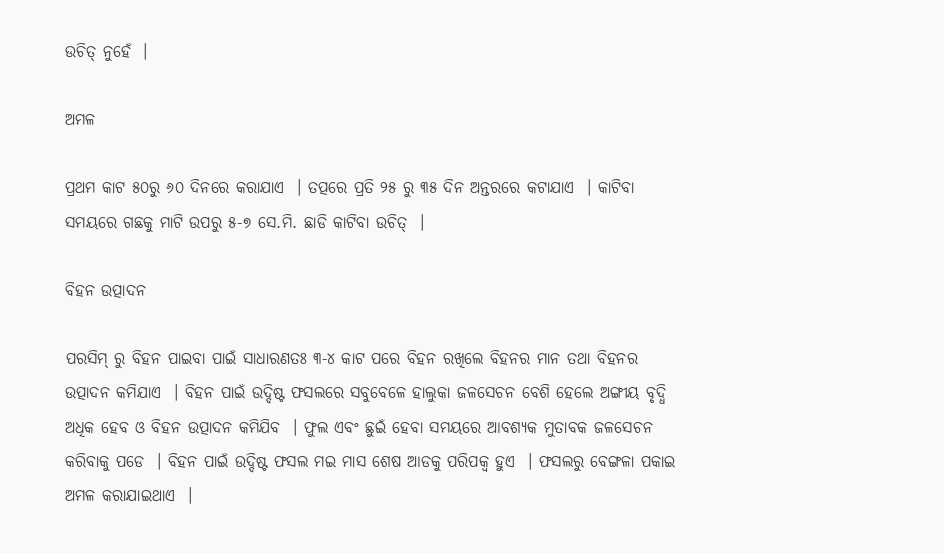ଉଚିତ୍ ନୁହେଁ  ।

ଅମଳ

ପ୍ରଥମ କାଟ ୫୦ରୁ ୬୦ ଦିନରେ କରାଯାଏ  । ତତ୍ପରେ ପ୍ରତି ୨୫ ରୁ ୩୫ ଦିନ ଅନ୍ତରରେ କଟାଯାଏ  । କାଟିବା ସମୟରେ ଗଛକୁ ମାଟି ଉପରୁ ୫-୭ ସେ.ମି. ଛାଡି କାଟିବା ଉଚିତ୍  ।

ବିହନ ଉତ୍ପାଦନ

ପରସିମ୍ ରୁ ବିହନ ପାଇବା ପାଇଁ ସାଧାରଣତଃ ୩-୪ କାଟ ପରେ ବିହନ ରଖିଲେ ବିହନର ମାନ ତଥା ବିହନର ଉତ୍ପାଦନ କମିଯାଏ  । ବିହନ ପାଇଁ ଉଦ୍ଦିଷ୍ଟ ଫସଲରେ ସବୁବେଳେ ହାଲୁକା ଜଳସେଚନ ବେଶି ହେଲେ ଅଙ୍ଗୀୟ ବୃଦ୍ଧି ଅଧିକ ହେବ ଓ ବିହନ ଉତ୍ପାଦନ କମିଯିବ  । ଫୁଲ ଏବଂ ଛୁଇଁ ହେବା ସମୟରେ ଆବଶ୍ୟକ ମୁତାବକ ଜଳସେଚନ କରିବାକୁ ପଡେ  । ବିହନ ପାଇଁ ଉଦ୍ଦିଷ୍ଟ ଫସଲ ମଇ ମାସ ଶେଷ ଆଡକୁ ପରିପକ୍ଵ ହୁଏ  । ଫସଲରୁ ବେଙ୍ଗଳା ପକାଇ ଅମଳ କରାଯାଇଥାଏ  ।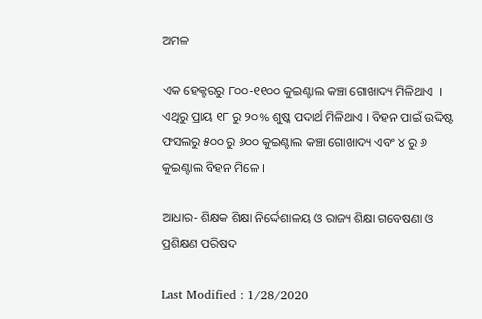ଅମଳ

ଏକ ହେକ୍ଟରରୁ ୮୦୦-୧୧୦୦ କୁଇଣ୍ଟାଲ କଞ୍ଚା ଗୋଖାଦ୍ୟ ମିଳିଥାଏ  । ଏଥିରୁ ପ୍ରାୟ ୧୮ ରୁ ୨୦% ଶୁଷ୍କ ପଦାର୍ଥ ମିଳିଥାଏ । ବିହନ ପାଇଁ ଉଦ୍ଦିଷ୍ଟ ଫସଲରୁ ୫୦୦ ରୁ ୬୦୦ କୁଇଣ୍ଟାଲ କଞ୍ଚା ଗୋଖାଦ୍ୟ ଏବଂ ୪ ରୁ ୬ କୁଇଣ୍ଟାଲ ବିହନ ମିଳେ ।

ଆଧାର- ଶିକ୍ଷକ ଶିକ୍ଷା ନିର୍ଦ୍ଦେଶାଳୟ ଓ ରାଜ୍ୟ ଶିକ୍ଷା ଗବେଷଣା ଓ ପ୍ରଶିକ୍ଷଣ ପରିଷଦ

Last Modified : 1/28/2020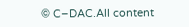© C–DAC.All content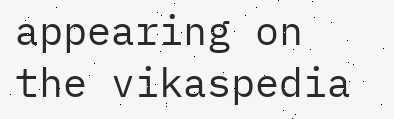appearing on the vikaspedia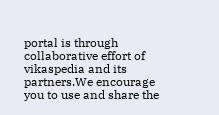portal is through collaborative effort of vikaspedia and its partners.We encourage you to use and share the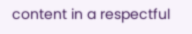content in a respectful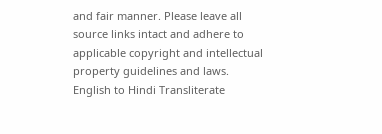and fair manner. Please leave all source links intact and adhere to applicable copyright and intellectual property guidelines and laws.
English to Hindi Transliterate